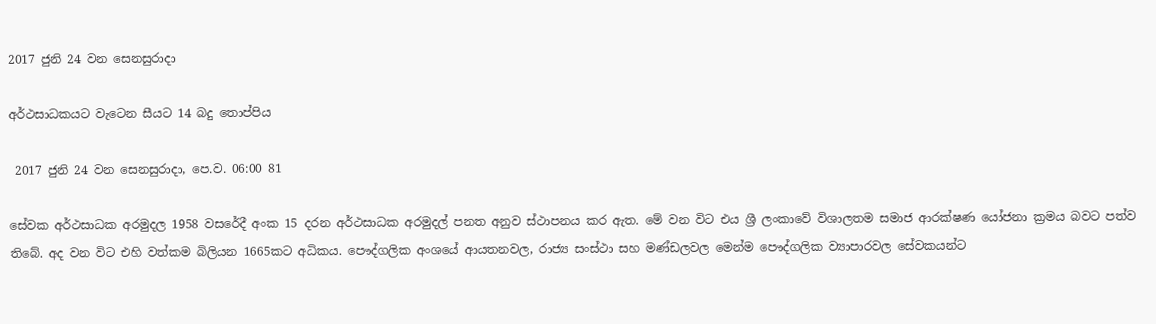2017 ජුනි 24 වන සෙනසුරාදා

අර්ථසාධකයට වැටෙන සීයට 14 බදු තොප්පිය

 2017 ජුනි 24 වන සෙනසුරාදා, පෙ.ව. 06:00 81

සේවක අර්ථසාධක අරමුදල 1958 වසරේදී අංක 15 දරන අර්ථසාධක අරමුදල් පනත අනුව ස්ථාපනය කර ඇත. මේ වන විට එය ශ්‍රී ලංකාවේ විශාලතම සමාජ ආරක්ෂණ යෝජනා ක්‍රමය බවට පත්ව තිබේ. අද වන විට එහි වත්කම බිලියන 1665කට අධිකය. පෞද්ගලික අංශයේ ආයතනවල, රාජ්‍ය සංස්ථා සහ මණ්ඩලවල මෙන්ම පෞද්ගලික ව්‍යාපාරවල සේවකයන්ට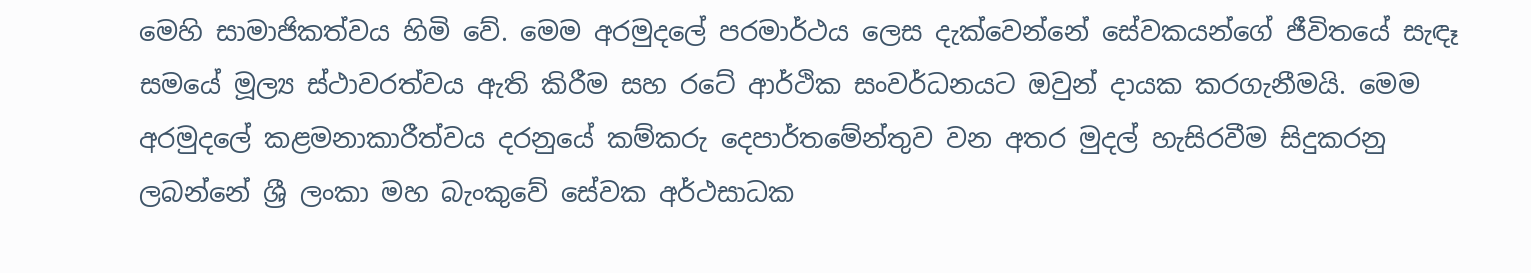මෙහි සාමාජිකත්වය හිමි වේ. මෙම අරමුදලේ පරමාර්ථය ලෙස දැක්වෙන්නේ සේවකයන්ගේ ජීවිතයේ සැඳෑ සමයේ මූල්‍ය ස්ථාවරත්වය ඇති කිරීම සහ රටේ ආර්ථික සංවර්ධනයට ඔවුන් දායක කරගැනීමයි. මෙම අරමුදලේ කළමනාකාරීත්වය දරනුයේ කම්කරු දෙපාර්තමේන්තුව වන අතර මුදල් හැසිරවීම සිදුකරනු ලබන්නේ ශ්‍රී ලංකා මහ බැංකුවේ සේවක අර්ථසාධක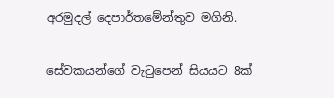අරමුදල් දෙපාර්තමේන්තුව මගිනි.

සේවකයන්ගේ වැටුපෙන් සියයට 8ක්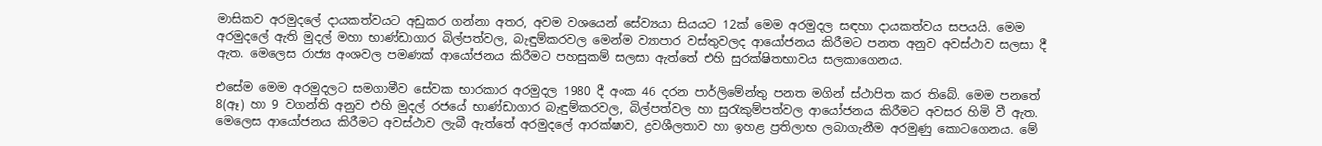මාසිකව අරමුදලේ දායකත්වයට අඩුකර ගන්නා අතර, අවම වශයෙන් සේව්‍යයා සියයට 12ක් මෙම අරමුදල සඳහා දායකත්වය සපයයි. මෙම අරමුදලේ ඇති මුදල් මහා භාණ්ඩාගාර බිල්පත්වල, බැඳුම්කරවල මෙන්ම ව්‍යාපාර වස්තුවලද ආයෝජනය කිරීමට පනත අනුව අවස්ථාව සලසා දී ඇත. මෙලෙස රාජ්‍ය අංශවල පමණක් ආයෝජනය කිරීමට පහසුකම් සලසා ඇත්තේ එහි සුරක්ෂිතභාවය සලකාගෙනය.

එසේම මෙම අරමුදලට සමගාමීව සේවක භාරකාර අරමුදල 1980 දී අංක 46 දරන පාර්ලිමේන්තු පනත මගින් ස්ථාපිත කර තිබේ. මෙම පනතේ 8(ඈ) හා 9 වගන්ති අනුව එහි මුදල් රජයේ භාණ්ඩාගාර බැඳුම්කරවල, බිල්පත්වල හා සුරැකුම්පත්වල ආයෝජනය කිරීමට අවසර හිමි වී ඇත. මෙලෙස ආයෝජනය කිරීමට අවස්ථාව ලැබී ඇත්තේ අරමුදලේ ආරක්ෂාව, ද්‍රවශීලතාව හා ඉහළ ප්‍රතිලාභ ලබාගැනීම අරමුණු කොටගෙනය. මේ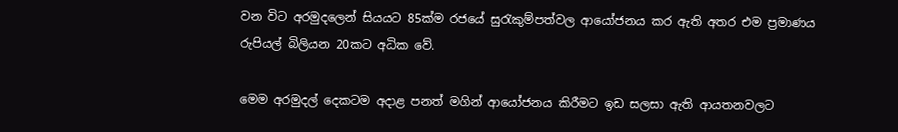වන විට අරමුදලෙන් සියයට 85ක්ම රජයේ සුරැකුම්පත්වල ආයෝජනය කර ඇති අතර එම ප්‍රමාණය රුපියල් බිලියන 20කට අධික වේ.

මෙම අරමුදල් දෙකටම අදාළ පනත් මගින් ආයෝජනය කිරීමට ඉඩ සලසා ඇති ආයතනවලට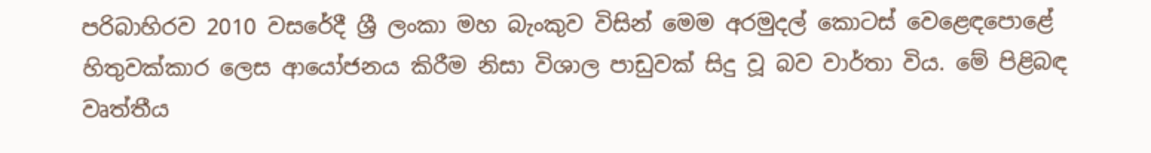පරිබාහිරව 2010 වසරේදී ශ්‍රී ලංකා මහ බැංකුව විසින් මෙම අරමුදල් කොටස් වෙළෙඳපොළේ හිතුවක්කාර ලෙස ආයෝජනය කිරීම නිසා විශාල පාඩුවක් සිදු වූ බව වාර්තා විය. මේ පිළිබඳ වෘත්තීය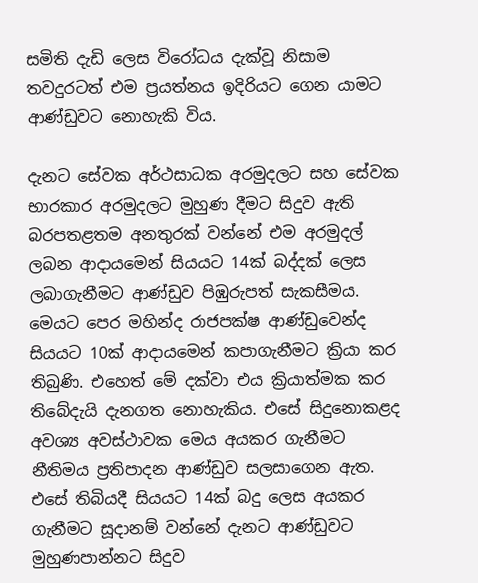සමිති දැඩි ලෙස විරෝධය දැක්වූ නිසාම තවදුරටත් එම ප්‍රයත්නය ඉදිරියට ගෙන යාමට ආණ්ඩුවට නොහැකි විය.

දැනට සේවක අර්ථසාධක අරමුදලට සහ සේවක භාරකාර අරමුදලට මුහුණ දීමට සිදුව ඇති බරපතළතම අනතුරක් වන්නේ එම අරමුදල් ලබන ආදායමෙන් සියයට 14ක් බද්දක් ලෙස ලබාගැනීමට ආණ්ඩුව පිඹුරුපත් සැකසීමය. මෙයට පෙර මහින්ද රාජපක්ෂ ආණ්ඩුවෙන්ද සියයට 10ක් ආදායමෙන් කපාගැනීමට ක්‍රියා කර තිබුණි. එහෙත් මේ දක්වා එය ක්‍රියාත්මක කර තිබේදැයි දැනගත නොහැකිය. එසේ සිදුනොකළද අවශ්‍ය අවස්ථාවක මෙය අයකර ගැනීමට නීතිමය ප්‍රතිපාදන ආණ්ඩුව සලසාගෙන ඇත. එසේ තිබියදී සියයට 14ක් බදු ලෙස අයකර ගැනීමට සූදානම් වන්නේ දැනට ආණ්ඩුවට මුහුණපාන්නට සිදුව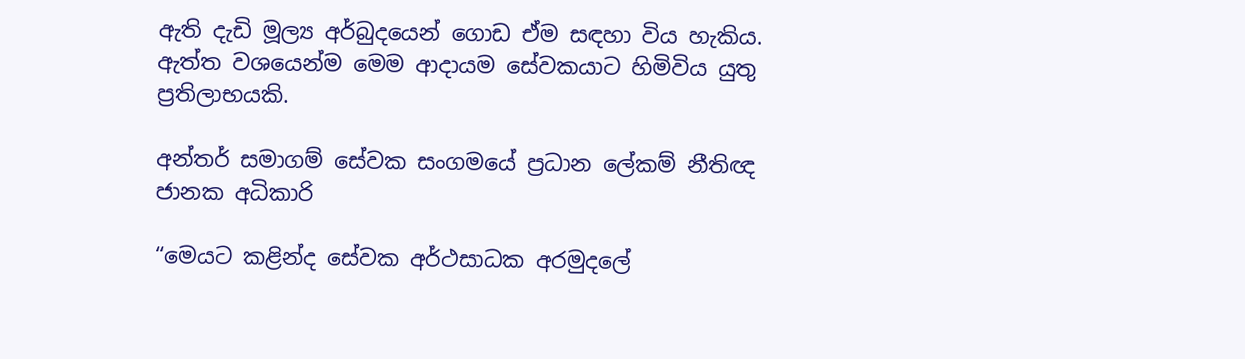ඇති දැඩි මූල්‍ය අර්බුදයෙන් ගොඩ ඒම සඳහා විය හැකිය. ඇත්ත වශයෙන්ම මෙම ආදායම සේවකයාට හිමිවිය යුතු ප්‍රතිලාභයකි.

අන්තර් සමාගම් සේවක සංගමයේ ප්‍රධාන ලේකම් නීතිඥ ජානක අධිකාරි

“මෙයට කළින්ද සේවක අර්ථසාධක අරමුදලේ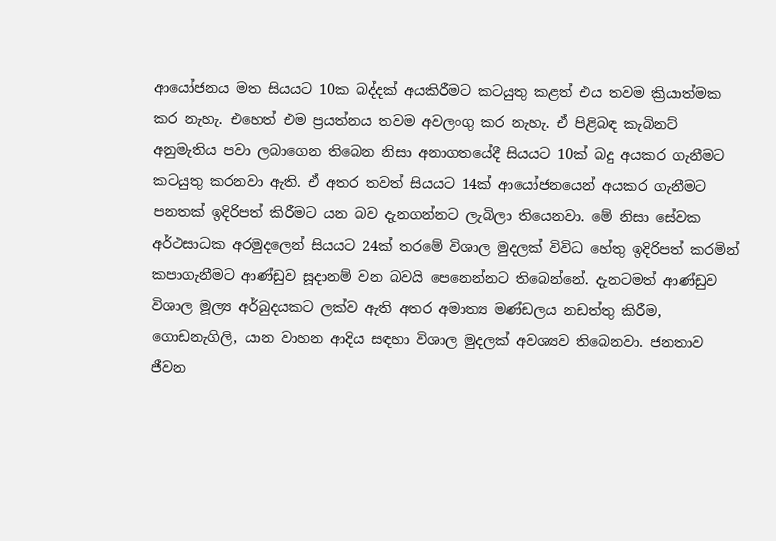ආයෝජනය මත සියයට 10ක බද්දක් අයකිරීමට කටයුතු කළත් එය තවම ක්‍රියාත්මක කර නැහැ. එහෙත් එම ප්‍රයත්නය තවම අවලංගු කර නැහැ. ඒ පිළිබඳ කැබිනට් අනුමැතිය පවා ලබාගෙන තිබෙන නිසා අනාගතයේදී සියයට 10ක් බදු අයකර ගැනීමට කටයුතු කරනවා ඇති. ඒ අතර තවත් සියයට 14ක් ආයෝජනයෙන් අයකර ගැනීමට පනතක් ඉදිරිපත් කිරීමට යන බව දැනගන්නට ලැබිලා තියෙනවා. මේ නිසා සේවක අර්ථසාධක අරමුදලෙන් සියයට 24ක් තරමේ විශාල මුදලක් විවිධ හේතු ඉදිරිපත් කරමින් කපාගැනීමට ආණ්ඩුව සූදානම් වන බවයි පෙනෙන්නට තිබෙන්නේ. දැනටමත් ආණ්ඩුව විශාල මූල්‍ය අර්බුදයකට ලක්ව ඇති අතර අමාත්‍ය මණ්ඩලය නඩත්තු කිරීම, ගොඩනැගිලි, යාන වාහන ආදිය සඳහා විශාල මුදලක් අවශ්‍යව තිබෙනවා. ජනතාව ජීවන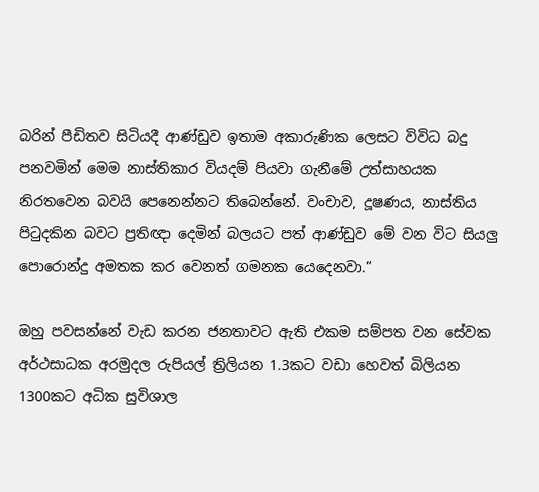බරින් පීඩිතව සිටියදී ආණ්ඩුව ඉතාම අකාරුණික ලෙසට විවිධ බදු පනවමින් මෙම නාස්තිකාර වියදම් පියවා ගැනීමේ උත්සාහයක නිරතවෙන බවයි පෙනෙන්නට තිබෙන්නේ. වංචාව, දූෂණය, නාස්තිය පිටුදකින බවට ප්‍රතිඥා දෙමින් බලයට පත් ආණ්ඩුව මේ වන විට සියලු පොරොන්දු අමතක කර වෙනත් ගමනක යෙදෙනවා.”

ඔහු පවසන්නේ වැඩ කරන ජනතාවට ඇති එකම සම්පත වන සේවක අර්ථසාධක අරමුදල රුපියල් ත්‍රිලියන 1.3කට වඩා හෙවත් බිලියන 1300කට අධික සුවිශාල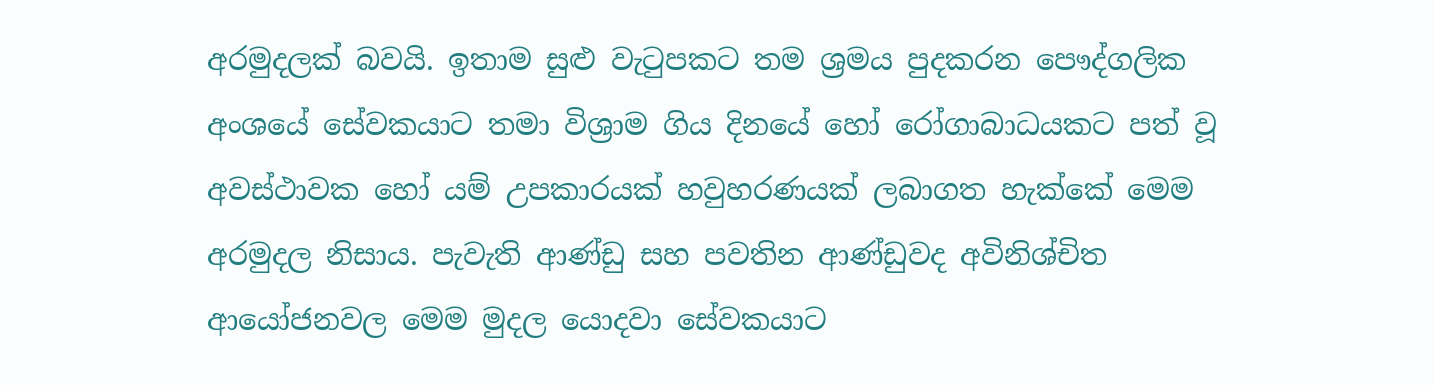අරමුදලක් බවයි. ඉතාම සුළු වැටුපකට තම ශ්‍රමය පුදකරන පෞද්ගලික අංශයේ සේවකයාට තමා විශ්‍රාම ගිය දිනයේ හෝ රෝගාබාධයකට පත් වූ අවස්ථාවක හෝ යම් උපකාරයක් හවුහරණයක් ලබාගත හැක්කේ මෙම අරමුදල නිසාය. පැවැති ආණ්ඩු සහ පවතින ආණ්ඩුවද අවිනිශ්චිත ආයෝජනවල මෙම මුදල යොදවා සේවකයාට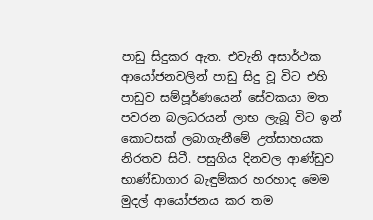පාඩු සිදුකර ඇත. එවැනි අසාර්ථක ආයෝජනවලින් පාඩු සිදු වූ විට එහි පාඩුව සම්පූර්ණයෙන් සේවකයා මත පවරන බලධරයන් ලාභ ලැබූ විට ඉන් කොටසක් ලබාගැනීමේ උත්සාහයක නිරතව සිටී. පසුගිය දිනවල ආණ්ඩුව භාණ්ඩාගාර බැඳුම්කර හරහාද මෙම මුදල් ආයෝජනය කර තම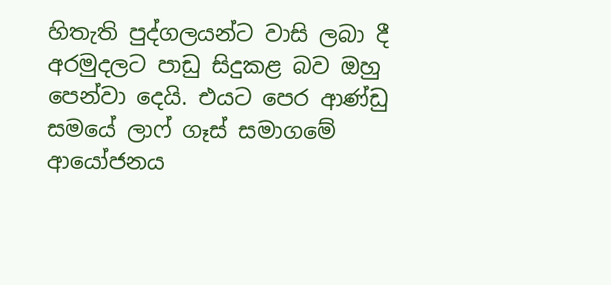හිතැති පුද්ගලයන්ට වාසි ලබා දී අරමුදලට පාඩු සිදුකළ බව ඔහු පෙන්වා දෙයි. එයට පෙර ආණ්ඩු සමයේ ලාෆ් ගෑස් සමාගමේ ආයෝජනය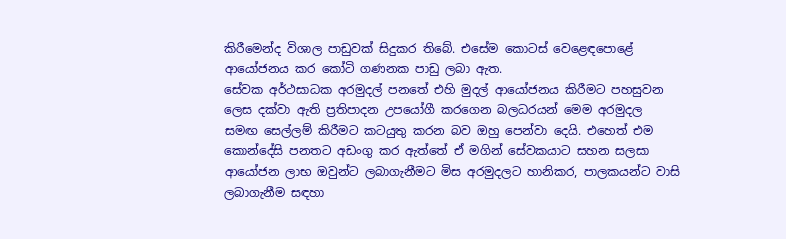කිරීමෙන්ද විශාල පාඩුවක් සිදුකර තිබේ. එසේම කොටස් වෙළෙඳපොළේ ආයෝජනය කර කෝටි ගණනක පාඩු ලබා ඇත.
සේවක අර්ථසාධක අරමුදල් පනතේ එහි මුදල් ආයෝජනය කිරීමට පහසුවන ලෙස දක්වා ඇති ප්‍රතිපාදන උපයෝගී කරගෙන බලධරයන් මෙම අරමුදල සමඟ සෙල්ලම් කිරීමට කටයුතු කරන බව ඔහු පෙන්වා දෙයි. එහෙත් එම කොන්දේසි පනතට අඩංගු කර ඇත්තේ ඒ මගින් සේවකයාට සහන සලසා ආයෝජන ලාභ ඔවුන්ට ලබාගැනීමට මිස අරමුදලට හානිකර, පාලකයන්ට වාසි ලබාගැනීම සඳහා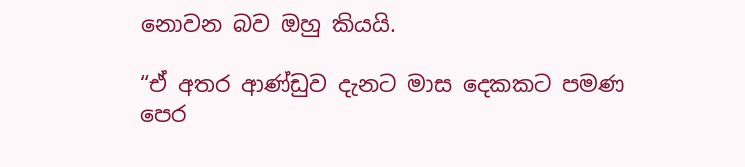නොවන බව ඔහු කියයි.

“ඒ අතර ආණ්ඩුව දැනට මාස දෙකකට පමණ පෙර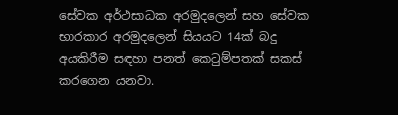සේවක අර්ථසාධක අරමුදලෙන් සහ සේවක භාරකාර අරමුදලෙන් සියයට 14ක් බදු අයකිරීම සඳහා පනත් කෙටුම්පතක් සකස් කරගෙන යනවා.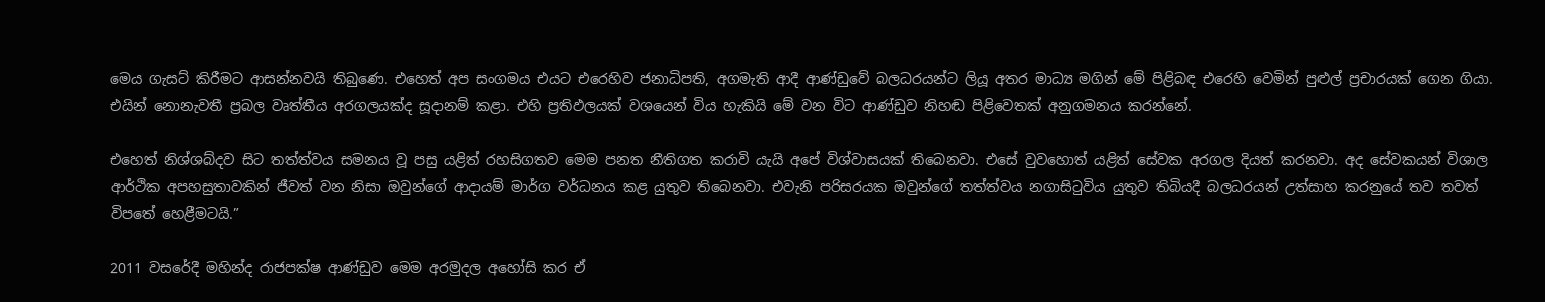මෙය ගැසට් කිරීමට ආසන්නවයි තිබුණෙ. එහෙත් අප සංගමය එයට එරෙහිව ජනාධිපති, අගමැති ආදී ආණ්ඩුවේ බලධරයන්ට ලියූ අතර මාධ්‍ය මගින් මේ පිළිබඳ එරෙහි වෙමින් පුළුල් ප්‍රචාරයක් ගෙන ගියා. එයින් නොනැවතී ප්‍රබල වෘත්තීය අරගලයක්ද සූදානම් කළා. එහි ප්‍රතිඵලයක් වශයෙන් විය හැකියි මේ වන විට ආණ්ඩුව නිහඬ පිළිවෙතක් අනුගමනය කරන්නේ.

එහෙත් නිශ්ශබ්දව සිට තත්ත්වය සමනය වූ පසු යළිත් රහසිගතව මෙම පනත නීතිගත කරාවි යැයි අපේ විශ්වාසයක් තිබෙනවා. එසේ වුවහොත් යළිත් සේවක අරගල දියත් කරනවා. අද සේවකයන් විශාල ආර්ථික අපහසුතාවකින් ජීවත් වන නිසා ඔවුන්ගේ ආදායම් මාර්ග වර්ධනය කළ යුතුව තිබෙනවා. එවැනි පරිසරයක ඔවුන්ගේ තත්ත්වය නගාසිටුවිය යුතුව තිබියදී බලධරයන් උත්සාහ කරනුයේ තව තවත් විපතේ හෙළීමටයි.”

2011 වසරේදී මහින්ද රාජපක්ෂ ආණ්ඩුව මෙම අරමුදල අහෝසි කර ඒ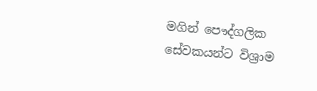මගින් පෞද්ගලික සේවකයන්ට විශ්‍රාම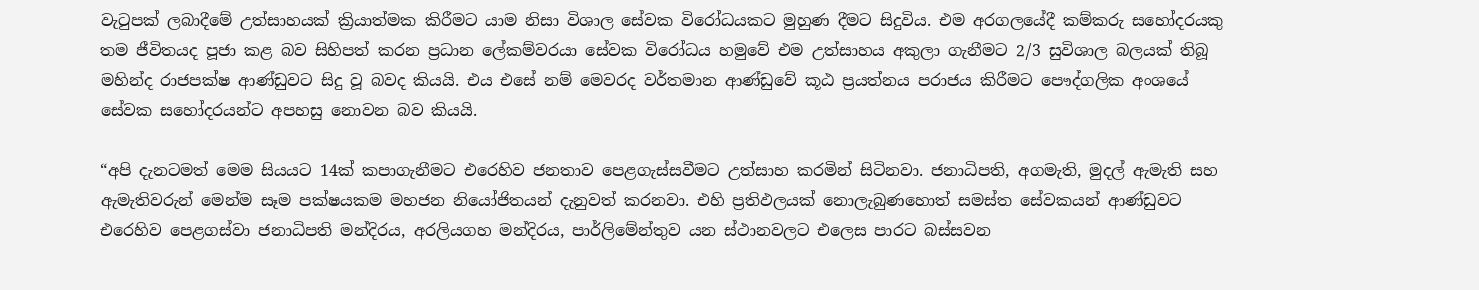වැටුපක් ලබාදීමේ උත්සාහයක් ක්‍රියාත්මක කිරීමට යාම නිසා විශාල සේවක විරෝධයකට මුහුණ දීමට සිදුවිය. එම අරගලයේදී කම්කරු සහෝදරයකු තම ජීවිතයද පූජා කළ බව සිහිපත් කරන ප්‍රධාන ලේකම්වරයා සේවක විරෝධය හමුවේ එම උත්සාහය අකුලා ගැනීමට 2/3 සුවිශාල බලයක් තිබූ මහින්ද රාජපක්ෂ ආණ්ඩුවට සිදු වූ බවද කියයි. එය එසේ නම් මෙවරද වර්තමාන ආණ්ඩුවේ කූඨ ප්‍රයත්නය පරාජය කිරීමට පෞද්ගලික අංශයේ සේවක සහෝදරයන්ට අපහසු නොවන බව කියයි.

“අපි දැනටමත් මෙම සියයට 14ක් කපාගැනීමට එරෙහිව ජනතාව පෙළගැස්සවීමට උත්සාහ කරමින් සිටිනවා. ජනාධිපති, අගමැති, මුදල් ඇමැති සහ ඇමැතිවරුන් මෙන්ම සෑම පක්ෂයකම මහජන නියෝජිතයන් දැනුවත් කරනවා. එහි ප්‍රතිඵලයක් නොලැබුණහොත් සමස්ත සේවකයන් ආණ්ඩුවට එරෙහිව පෙළගස්වා ජනාධිපති මන්දිරය, අරලියගහ මන්දිරය, පාර්ලිමේන්තුව යන ස්ථානවලට එලෙස පාරට බස්සවන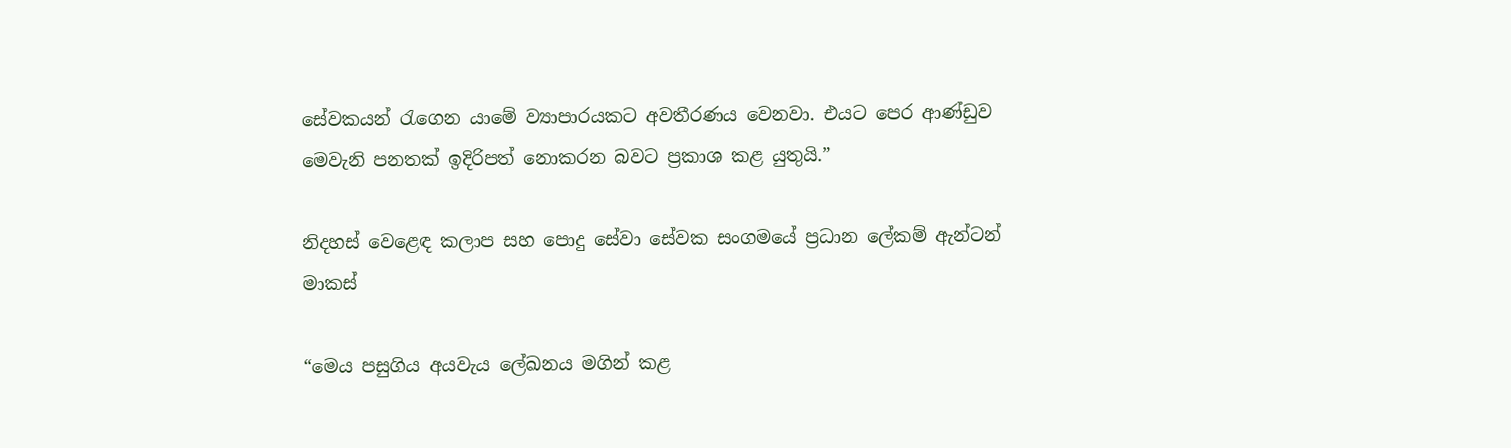සේවකයන් රැගෙන යාමේ ව්‍යාපාරයකට අවතීරණය වෙනවා. එයට පෙර ආණ්ඩුව මෙවැනි පනතක් ඉදිරිපත් නොකරන බවට ප්‍රකාශ කළ යුතුයි.”

නිදහස් වෙළෙඳ කලාප සහ පොදු සේවා සේවක සංගමයේ ප්‍රධාන ලේකම් ඇන්ටන් මාකස්

“මෙය පසුගිය අයවැය ලේඛනය මගින් කළ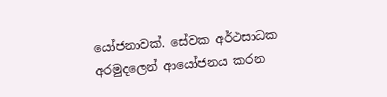යෝජනාවක්. සේවක අර්ථසාධක අරමුදලෙන් ආයෝජනය කරන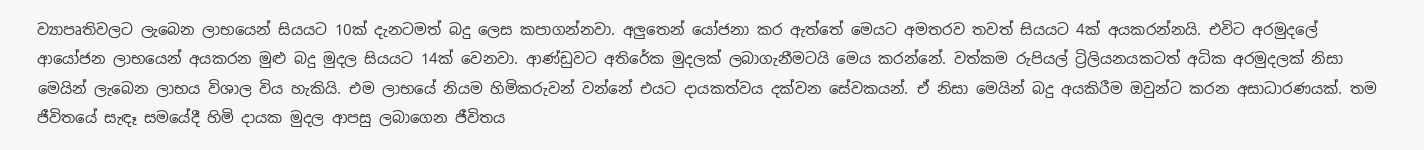ව්‍යාපෘතිවලට ලැබෙන ලාභයෙන් සියයට 10ක් දැනටමත් බදු ලෙස කපාගන්නවා. අලුතෙන් යෝජනා කර ඇත්තේ මෙයට අමතරව තවත් සියයට 4ක් අයකරන්නයි. එවිට අරමුදලේ ආයෝජන ලාභයෙන් අයකරන මුළු බදු මුදල සියයට 14ක් වෙනවා. ආණ්ඩුවට අතිරේක මුදලක් ලබාගැනීමටයි මෙය කරන්නේ. වත්කම රුපියල් ට්‍රිලියනයකටත් අධික අරමුදලක් නිසා මෙයින් ලැබෙන ලාභය විශාල විය හැකියි. එම ලාභයේ නියම හිමිකරුවන් වන්නේ එයට දායකත්වය දක්වන සේවකයන්. ඒ නිසා මෙයින් බදු අයකිරීම ඔවුන්ට කරන අසාධාරණයක්. තම ජීවිතයේ සැඳෑ සමයේදී හිමි දායක මුදල ආපසු ලබාගෙන ජීවිතය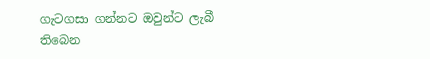ගැටගසා ගන්නට ඔවුන්ට ලැබී තිබෙන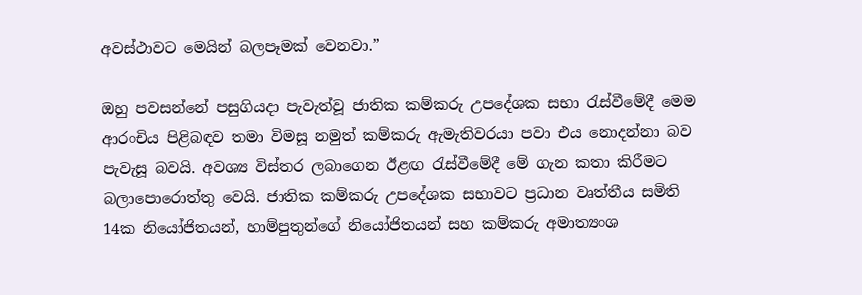අවස්ථාවට මෙයින් බලපෑමක් වෙනවා.”

ඔහු පවසන්නේ පසුගියදා පැවැත්වූ ජාතික කම්කරු උපදේශක සභා රැස්වීමේදී මෙම ආරංචිය පිළිබඳව තමා විමසූ නමුත් කම්කරු ඇමැතිවරයා පවා එය නොදන්නා බව පැවැසූ බවයි. අවශ්‍ය විස්තර ලබාගෙන ඊළඟ රැස්වීමේදී මේ ගැන කතා කිරීමට බලාපොරොත්තු වෙයි. ජාතික කම්කරු උපදේශක සභාවට ප්‍රධාන වෘත්තීය සමිති 14ක නියෝජිතයන්, හාම්පුතුන්ගේ නියෝජිතයන් සහ කම්කරු අමාත්‍යංශ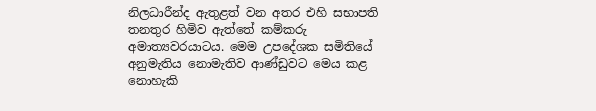නිලධාරීන්ද ඇතුළත් වන අතර එහි සභාපති තනතුර හිමිව ඇත්තේ කම්කරු අමාත්‍යවරයාටය. මෙම උපදේශක සමිතියේ අනුමැතිය නොමැතිව ආණ්ඩුවට මෙය කළ නොහැකි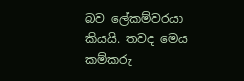බව ලේකම්වරයා කියයි. තවද මෙය කම්කරු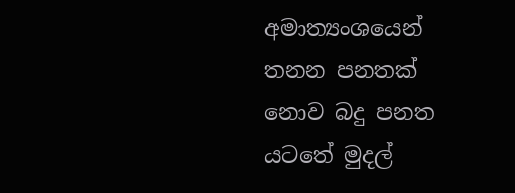අමාත්‍යංශයෙන් තනන පනතක් නොව බදු පනත යටතේ මුදල්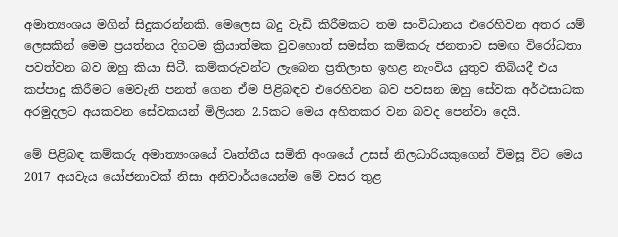අමාත්‍යංශය මගින් සිදුකරන්නකි. මෙලෙස බදු වැඩි කිරීමකට තම සංවිධානය එරෙහිවන අතර යම් ලෙසකින් මෙම ප්‍රයත්නය දිගටම ක්‍රියාත්මක වුවහොත් සමස්ත කම්කරු ජනතාව සමඟ විරෝධතා පවත්වන බව ඔහු කියා සිටී. කම්කරුවන්ට ලැබෙන ප්‍රතිලාභ ඉහළ නැංවිය යුතුව තිබියදී එය කප්පාදු කිරීමට මෙවැනි පනත් ගෙන ඒම පිළිබඳව එරෙහිවන බව පවසන ඔහු සේවක අර්ථසාධක අරමුදලට අයකවන සේවකයන් මිලියන 2.5කට මෙය අහිතකර වන බවද පෙන්වා දෙයි.

මේ පිළිබඳ කම්කරු අමාත්‍යංශයේ වෘත්තීය සමිති අංශයේ උසස් නිලධාරියකුගෙන් විමසූ විට මෙය 2017 අයවැය යෝජනාවක් නිසා අනිවාර්යයෙන්ම මේ වසර තුළ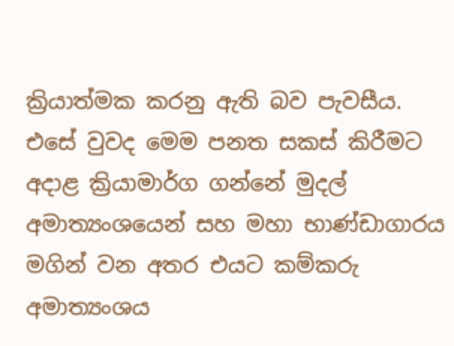ක්‍රියාත්මක කරනු ඇති බව පැවසීය. එසේ වුවද මෙම පනත සකස් කිරීමට අදාළ ක්‍රියාමාර්ග ගන්නේ මුදල් අමාත්‍යංශයෙන් සහ මහා භාණ්ඩාගාරය මගින් වන අතර එයට කම්කරු අමාත්‍යංශය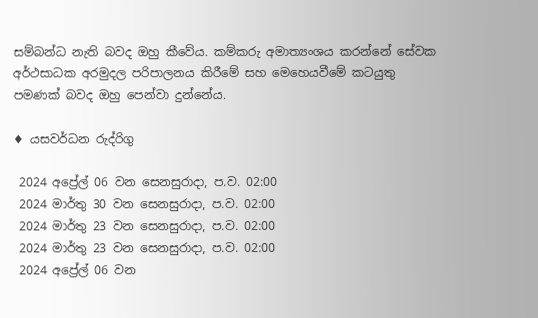සම්බන්ධ නැති බවද ඔහු කීවේය. කම්කරු අමාත්‍යංශය කරන්නේ සේවක අර්ථසාධක අරමුදල පරිපාලනය කිරීමේ සහ මෙහෙයවීමේ කටයුතු පමණක් බවද ඔහු පෙන්වා දුන්නේය.

♦ යසවර්ධන රුද්රිගු

 2024 අප්‍රේල් 06 වන සෙනසුරාදා, ප.ව. 02:00
 2024 මාර්තු 30 වන සෙනසුරාදා, ප.ව. 02:00
 2024 මාර්තු 23 වන සෙනසුරාදා, ප.ව. 02:00
 2024 මාර්තු 23 වන සෙනසුරාදා, ප.ව. 02:00
 2024 අප්‍රේල් 06 වන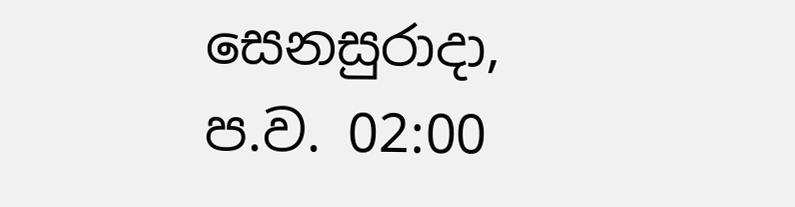සෙනසුරාදා, ප.ව. 02:00